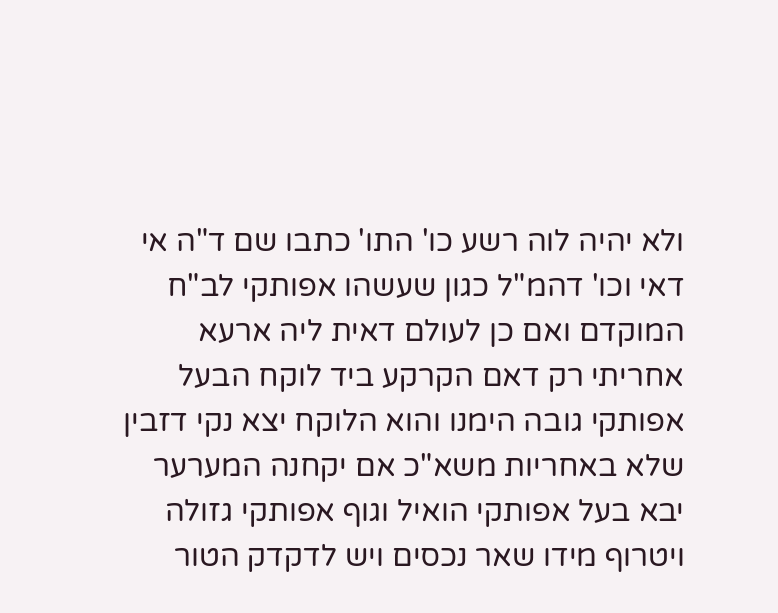ולא יהיה לוה רשע כו' התו' כתבו שם ד"ה אי דאי וכו' דהמ"ל כגון שעשהו אפותקי לב"ח המוקדם ואם כן לעולם דאית ליה ארעא אחריתי רק דאם הקרקע ביד לוקח הבעל אפותקי גובה הימנו והוא הלוקח יצא נקי דזבין שלא באחריות משא"כ אם יקחנה המערער יבא בעל אפותקי הואיל וגוף אפותקי גזולה ויטרוף מידו שאר נכסים ויש לדקדק הטור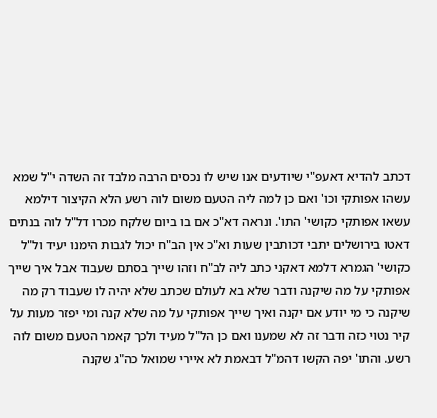דכתב להדיא דאעפ"י שיודעים אנו שיש לו נכסים הרבה מלבד זה השדה י"ל שמא עשהו אפותקי וכו' ואם כן למה ליה הטעם משום לוה רשע הלא הקיצור דילמא עשאו אפותקי כקושי' התו'. ונראה דא"כ אם בו ביום שלקח מכרו דל"ל לוה בנתים דאטו בירושלים יתבי דכותבין שעות וא"כ אין הב"ח יכול לגבות הימנו יעיד ול"ל כקושי' הגמרא דלמא דאקני כתב ליה לב"ח וזהו שייך בסתם שעבוד אבל איך שייך אפותקי על מה שיקנה ודבר שלא בא לעולם שכתב שלא יהיה לו שעבוד רק מה שיקנה כי מי יודע אם יקנה ואיך שייך אפותקי על מה שלא קנה ומי יפזר מעות על קיר נטוי כזה ודבר זה לא שמענו ואם כן הל"ל מעיד ולכך קאמר הטעם משום לוה רשע. והתו' יפה הקשו דהמ"ל דבאמת לא איירי שמואל כה"ג שקנה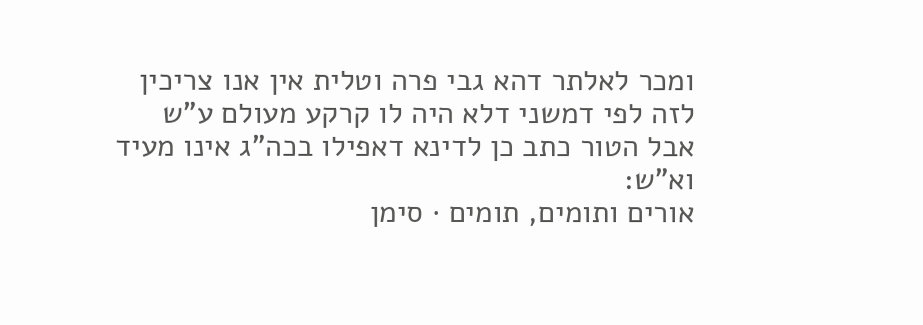ומכר לאלתר דהא גבי פרה וטלית אין אנו צריכין לזה לפי דמשני דלא היה לו קרקע מעולם ע"ש אבל הטור כתב כן לדינא דאפילו בכה"ג אינו מעיד וא"ש:
אורים ותומים, תומים · סימן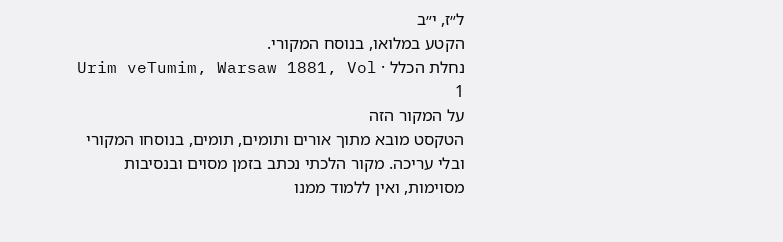ל״ז, י״ב
הקטע במלואו, בנוסח המקורי.
נחלת הכלל · Urim veTumim, Warsaw 1881, Vol 1
על המקור הזה
הטקסט מובא מתוך אורים ותומים, תומים, בנוסחו המקורי ובלי עריכה. מקור הלכתי נכתב בזמן מסוים ובנסיבות מסוימות, ואין ללמוד ממנו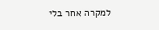למקרה אחר בלי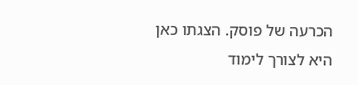הכרעה של פוסק. הצגתו כאן היא לצורך לימוד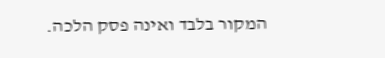המקור בלבד ואינה פסק הלכה.